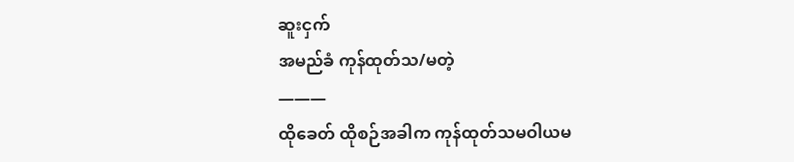ဆူးငှက်
အမည်ခံ ကုန်ထုတ်သ/မတဲ့
———
ထိုခေတ် ထိုစဉ်အခါက ကုန်ထုတ်သမဝါယမ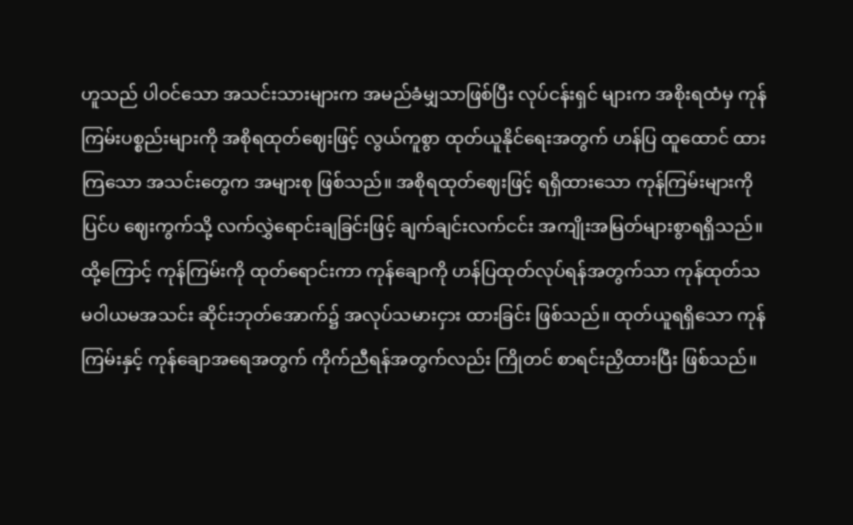ဟူသည် ပါဝင်သော အသင်းသားများက အမည်ခံမျှသာဖြစ်ပြီး လုပ်ငန်းရှင် များက အစိုးရထံမှ ကုန်ကြမ်းပစ္စည်းများကို အစိုရထုတ်ဈေးဖြင့် လွယ်ကူစွာ ထုတ်ယူနိုင်ရေးအတွက် ဟန်ပြ ထူထောင် ထားကြသော အသင်းတွေက အများစု ဖြစ်သည်။ အစိုရထုတ်ဈေးဖြင့် ရရှိထားသော ကုန်ကြမ်းများကို ပြင်ပ ဈေးကွက်သို့ လက်လွှဲရောင်းချခြင်းဖြင့် ချက်ချင်းလက်ငင်း အကျိုးအမြတ်များစွာရရှိသည်။ ထို့ကြောင့် ကုန်ကြမ်းကို ထုတ်ရောင်းကာ ကုန်ချောကို ဟန်ပြထုတ်လုပ်ရန်အတွက်သာ ကုန်ထုတ်သမဝါယမအသင်း ဆိုင်းဘုတ်အောက်၌ အလုပ်သမားငှား ထားခြင်း ဖြစ်သည်။ ထုတ်ယူရရှိသော ကုန်ကြမ်းနှင့် ကုန်ချောအရေအတွက် ကိုက်ညီရန်အတွက်လည်း ကြိုတင် စာရင်းညှိထားပြီး ဖြစ်သည်။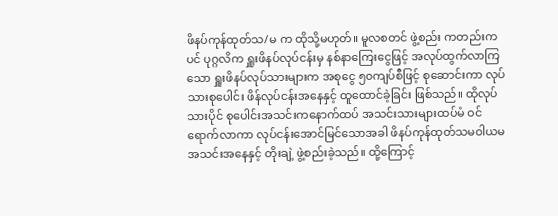ဖိနပ်ကုန်ထုတ်သ/မ က ထိုသို့မဟုတ်။ မူလစတင် ဖွဲ့စည်း ကတည်းကပင် ပုဂ္ဂလိက ရှူးဖိနပ်လုပ်ငန်းမှ နစ်နာကြေးငွေဖြင့် အလုပ်ထွက်လာကြသော ရှူးဖိနပ်လုပ်သားများက အစုငွေ ၅၀ကျပ်စီဖြင့် စုဆောင်းကာ လုပ်သားစုပေါင်း ဖိန်လုပ်ငန်းအနေနှင့် ထူထောင်ခဲ့ခြင်း ဖြစ်သည်။ ထိုလုပ်သားပိုင် စုပေါင်းအသင်းကနောက်ထပ် အသင်းသားများထပ်မံ ဝင်ရောက်လာကာ လုပ်ငန်းအောင်မြင်သောအခါ ဖိနပ်ကုန်ထုတ်သမဝါယမအသင်းအနေနှင့် တိုးချဲ့ ဖွဲ့စည်းခဲ့သည်။ ထို့ကြောင့်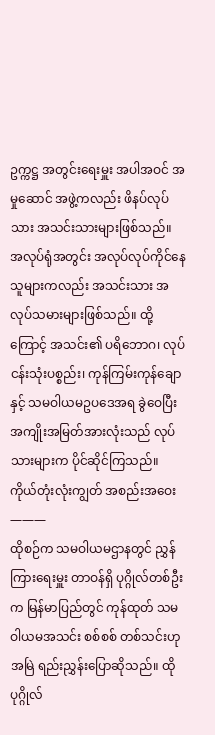ဥက္ကဋ္ဌ အတွင်းရေးမှူး အပါအဝင် အမှုဆောင် အဖွဲ့ကလည်း ဖိနပ်လုပ်သား အသင်းသားများဖြစ်သည်။ အလုပ်ရုံအတွင်း အလုပ်လုပ်ကိုင်နေသူများကလည်း အသင်းသား အလုပ်သမားများဖြစ်သည်။ ထို့ကြောင့် အသင်း၏ ပရိဘောဂ၊ လုပ်ငန်းသုံးပစ္စည်း၊ ကုန်ကြမ်းကုန်ချောနှင့် သမဝါယမဥပဒေအရ ခွဲဝေပြီး အကျိုးအမြတ်အားလုံးသည် လုပ်သားများက ပိုင်ဆိုင်ကြသည်။
ကိုယ်တုံးလုံးကျွတ် အစည်းအဝေး
———
ထိုစဉ်က သမဝါယမဌာနတွင် ညွှန်ကြားရေးမှူး တာဝန်ရှိ ပုဂ္ဂိုလ်တစ်ဦးက မြန်မာပြည်တွင် ကုန်ထုတ် သမဝါယမအသင်း စစ်စစ် တစ်သင်းဟု အမြဲ ရည်းညွှန်းပြောဆိုသည်။ ထိုပုဂ္ဂိုလ်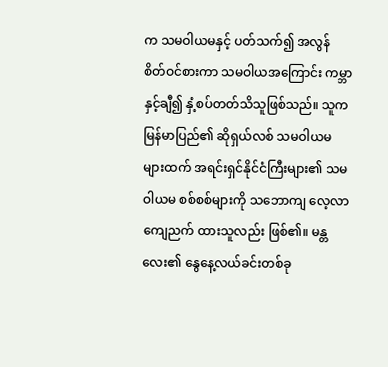က သမဝါယမနှင့် ပတ်သက်၍ အလွန် စိတ်ဝင်စားကာ သမဝါယအကြောင်း ကမ္ဘာနှင့်ချီ၍ နှံ့စပ်တတ်သိသူဖြစ်သည်။ သူက မြန်မာပြည်၏ ဆိုရှယ်လစ် သမဝါယမ များထက် အရင်းရှင်နိုင်ငံကြီးများ၏ သမဝါယမ စစ်စစ်များကို သဘောကျ လေ့လာ ကျေညက် ထားသူလည်း ဖြစ်၏။ မန္တလေး၏ နွေနေ့လယ်ခင်းတစ်ခု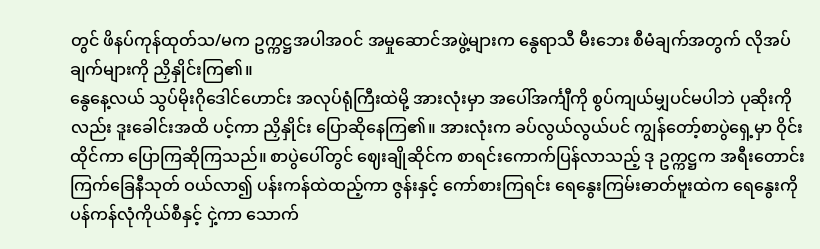တွင် ဖိနပ်ကုန်ထုတ်သ/မက ဥက္ကဋ္ဌအပါအဝင် အမှုဆောင်အဖွဲ့များက နွေရာသီ မီးဘေး စီမံချက်အတွက် လိုအပ်ချက်များကို ညှိနှိုင်းကြ၏။
နွေနေ့လယ် သွပ်မိုးဂိုဒေါင်ဟောင်း အလုပ်ရုံကြီးထဲမို့ အားလုံးမှာ အပေါ်အင်္ကျီကို စွပ်ကျယ်မျှပင်မပါဘဲ ပုဆိုးကိုလည်း ဒူးခေါင်းအထိ ပင့်ကာ ညှိနှိုင်း ပြောဆိုနေကြ၏။ အားလုံးက ခပ်လွယ်လွယ်ပင် ကျွန်တော့်စာပွဲရှေ့မှာ ဝိုင်းထိုင်ကာ ပြောကြဆိုကြသည်။ စာပွဲပေါ်တွင် ဈေးချိုဆိုင်က စာရင်းကောက်ပြန်လာသည့် ဒု ဥက္ကဋ္ဌက အရီးတောင်း ကြက်ခြေနီသုတ် ဝယ်လာ၍ ပန်းကန်ထဲထည့်ကာ ဇွန်းနှင့် ကော်စားကြရင်း ရေနွေးကြမ်းဓာတ်ဗူးထဲက ရေနွေးကို ပန်ကန်လုံကိုယ်စီနှင့် ငှဲ့ကာ သောက်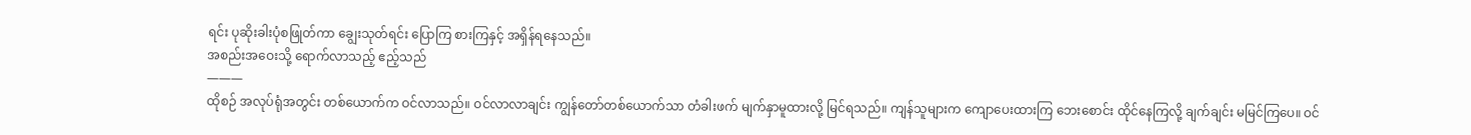ရင်း ပုဆိုးခါးပုံစဖြုတ်ကာ ချွေးသုတ်ရင်း ပြောကြ စားကြနှင့် အရှိန်ရနေသည်။
အစည်းအဝေးသို့ ရောက်လာသည့် ဧည့်သည်
———
ထိုစဉ် အလုပ်ရုံအတွင်း တစ်ယောက်က ဝင်လာသည်။ ဝင်လာလာချင်း ကျွန်တော်တစ်ယောက်သာ တံခါးဖက် မျက်နှာမူထားလို့ မြင်ရသည်။ ကျန်သူများက ကျောပေးထားကြ ဘေးစောင်း ထိုင်နေကြလို့ ချက်ချင်း မမြင်ကြပေ။ ဝင်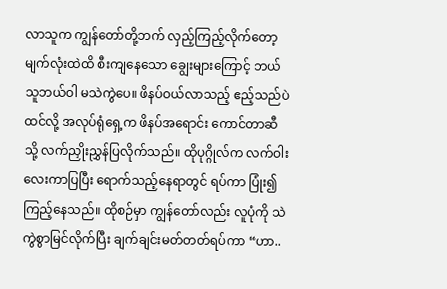လာသူက ကျွန်တော်တို့ဘက် လှည့်ကြည့်လိုက်တော့ မျက်လုံးထဲထိ စီးကျနေသော ချွေးများကြောင့် ဘယ်သူဘယ်ဝါ မသဲကွဲပေ။ ဖိနပ်ဝယ်လာသည့် ဧည့်သည်ပဲ ထင်လို့ အလုပ်ရုံရှေ့က ဖိနပ်အရောင်း ကောင်တာဆီသို့ လက်ညှိုးညွှန်ပြလိုက်သည်။ ထိုပုဂ္ဂိုလ်က လက်ဝါးလေးကာပြပြီး ရောက်သည့်နေရာတွင် ရပ်ကာ ပြုံး၍ ကြည့်နေသည်။ ထိုစဉ်မှာ ကျွန်တော်လည်း လူပုံကို သဲကွဲစွာမြင်လိုက်ပြီး ချက်ချင်းမတ်တတ်ရပ်ကာ “ဟာ..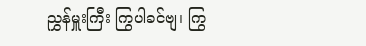ညွှန်မှူးကြီး ကြွပါခင်ဗျ၊ ကြွ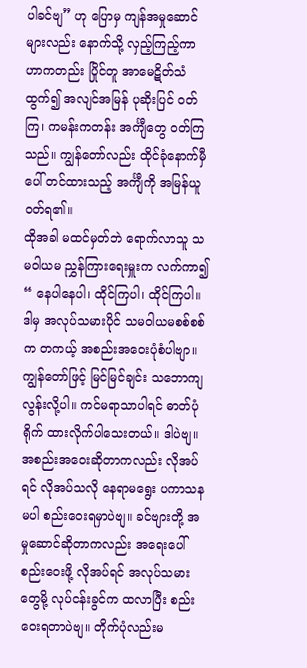ပါခင်ဗျ” ဟု ပြောမှ ကျန်အမှုဆောင်များလည်း နောက်သို့ လှည့်ကြည့်ကာ ဟာကတည်း ပြိုင်တူ အာမေဋိတ်သံထွက်၍ အလျင်အမြန် ပုဆိုးပြင် ဝတ်ကြ၊ ကမန်းကတန်း အင်္ကျီတွေ ဝတ်ကြသည်။ ကျွန်တော်လည်း ထိုင်ခုံနောက်မှီပေါ် တင်ထားသည့် အင်္ကျီကို အမြန်ယူဝတ်ရ၏။
ထိုအခါ မထင်မှတ်ဘဲ ရောက်လာသူ သမဝါယမ ညွှန်ကြားရေးမှူးက လက်ကာ၍ “ နေပါနေပါ၊ ထိုင်ကြပါ၊ ထိုင်ကြပါ။ ဒါမှ အလုပ်သမားပိုင် သမဝါယမစစ်စစ်က တကယ့် အစည်းအဝေးပုံစံပါဗျာ။ ကျွန်တော်ဖြင့် မြင်မြင်ချင်း သဘောကျလွန်းလို့ပါ။ ကင်မရာသာပါရင် ဓာတ်ပုံရိုက် ထားလိုက်ပါသေးတယ်။ ဒါပဲဗျ။ အစည်းအဝေးဆိုတာကလည်း လိုအပ်ရင် လိုအပ်သလို နေရာမရွေး ပကာသနမပါ စည်းဝေးရမှာပဲဗျ။ ခင်ဗျားတို့ အမှုဆောင်ဆိုတာကလည်း အရေးပေါ်စည်းဝေးဖို့ လိုအပ်ရင် အလုပ်သမား တွေမို့ လုပ်ငန်းခွင်က ထလာပြီး စည်းဝေးရတာပဲဗျ။ တိုက်ပုံလည်းမ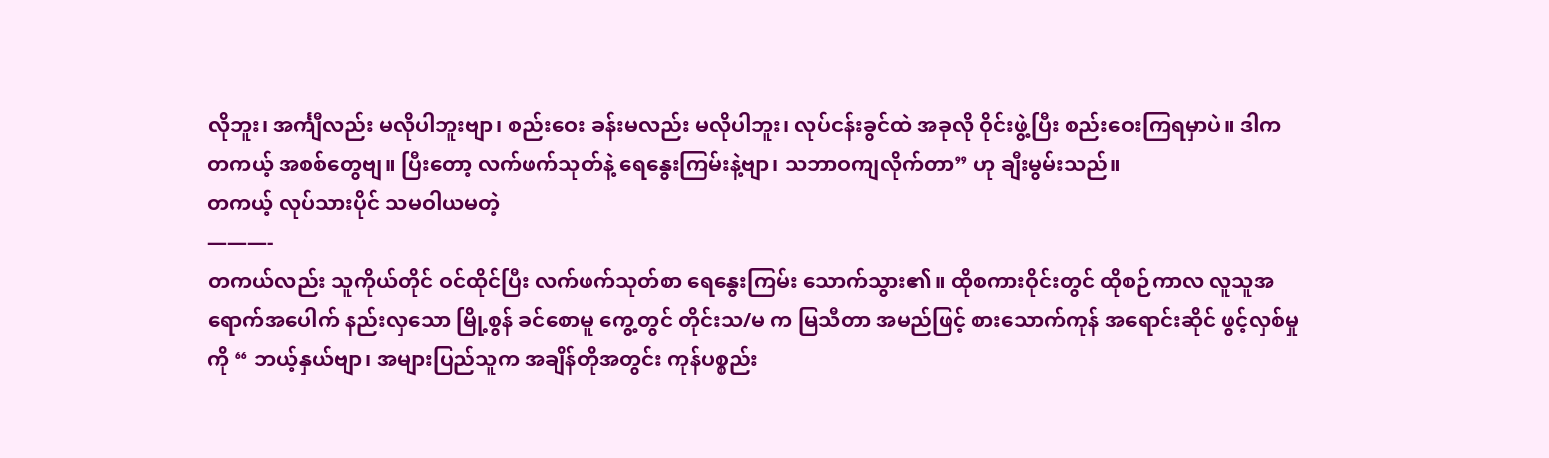လိုဘူး၊ အင်္ကျီလည်း မလိုပါဘူးဗျာ၊ စည်းဝေး ခန်းမလည်း မလိုပါဘူး၊ လုပ်ငန်းခွင်ထဲ အခုလို ဝိုင်းဖွဲ့ပြီး စည်းဝေးကြရမှာပဲ။ ဒါက တကယ့် အစစ်တွေဗျ။ ပြီးတော့ လက်ဖက်သုတ်နဲ့ ရေနွေးကြမ်းနဲ့ဗျာ၊ သဘာဝကျလိုက်တာ” ဟု ချီးမွမ်းသည်။
တကယ့် လုပ်သားပိုင် သမဝါယမတဲ့
———-
တကယ်လည်း သူကိုယ်တိုင် ဝင်ထိုင်ပြီး လက်ဖက်သုတ်စာ ရေနွေးကြမ်း သောက်သွား၏။ ထိုစကားဝိုင်းတွင် ထိုစဉ်ကာလ လူသူအရောက်အပေါက် နည်းလှသော မြို့စွန် ခင်စောမူ ကွေ့တွင် တိုင်းသ/မ က မြသီတာ အမည်ဖြင့် စားသောက်ကုန် အရောင်းဆိုင် ဖွင့်လှစ်မှုကို “ ဘယ့်နှယ်ဗျာ၊ အများပြည်သူက အချိန်တိုအတွင်း ကုန်ပစ္စည်း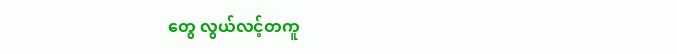တွေ လွယ်လင့်တကူ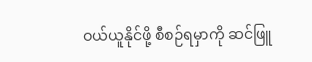ဝယ်ယူနိုင်ဖို့ စီစဉ်ရမှာကို ဆင်ဖြူ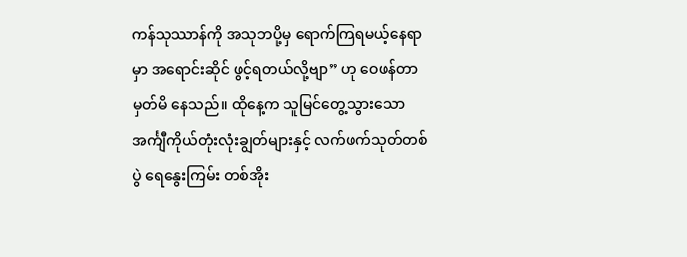ကန်သုဿာန်ကို အသုဘပို့မှ ရောက်ကြရမယ့်နေရာမှာ အရောင်းဆိုင် ဖွင့်ရတယ်လို့ဗျာ” ဟု ဝေဖန်တာ မှတ်မိ နေသည်။ ထိုနေ့က သူမြင်တွေ့သွားသော အင်္ကျီကိုယ်တုံးလုံးချွတ်များနှင့် လက်ဖက်သုတ်တစ်ပွဲ ရေနွေးကြမ်း တစ်အိုး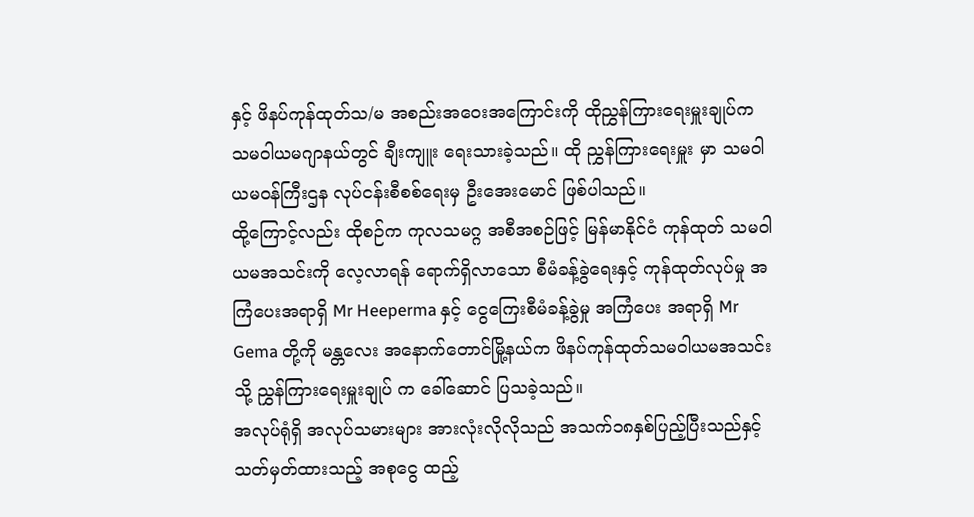နှင့် ဖိနပ်ကုန်ထုတ်သ/မ အစည်းအဝေးအကြောင်းကို ထိုညွှန်ကြားရေးမှူးချုပ်က သမဝါယမဂျာနယ်တွင် ချီးကျူး ရေးသားခဲ့သည်။ ထို ညွှန်ကြားရေးမှူး မှာ သမဝါယမဝန်ကြီးဌန လုပ်ငန်းစီစစ်ရေးမှ ဦးအေးမောင် ဖြစ်ပါသည်။
ထို့ကြောင့်လည်း ထိုစဉ်က ကုလသမဂ္ဂ အစီအစဉ်ဖြင့် မြန်မာနိုင်ငံ ကုန်ထုတ် သမဝါယမအသင်းကို လေ့လာရန် ရောက်ရှိလာသော စီမံခန့်ခွဲရေးနှင့် ကုန်ထုတ်လုပ်မှု အကြံပေးအရာရှိ Mr Heeperma နှင့် ငွေကြေးစီမံခန့်ခွဲမှု အကြံပေး အရာရှိ Mr Gema တို့ကို မန္တလေး အနောက်တောင်မြို့နယ်က ဖိနပ်ကုန်ထုတ်သမဝါယမအသင်းသို့ ညွှန်ကြားရေးမှူးချုပ် က ခေါ်ဆောင် ပြသခဲ့သည်။
အလုပ်ရုံရှိ အလုပ်သမားများ အားလုံးလိုလိုသည် အသက်၁၈နှစ်ပြည့်ပြီးသည်နှင့် သတ်မှတ်ထားသည့် အစုငွေ ထည့်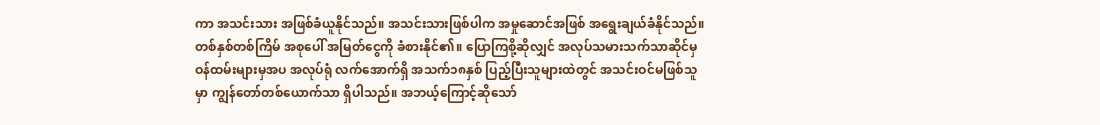ကာ အသင်းသား အဖြစ်ခံယူနိုင်သည်။ အသင်းသားဖြစ်ပါက အမှုဆောင်အဖြစ် အရွေးချယ်ခံနိုင်သည်။ တစ်နှစ်တစ်ကြိမ် အစုပေါ် အမြတ်ငွေကို ခံစားနိုင်၏။ ပြောကြစို့ဆိုလျှင် အလုပ်သမားသက်သာဆိုင်မှ ဝန်ထမ်းများမှအပ အလုပ်ရုံ လက်အောက်ရှိ အသက်၁၈နှစ် ပြည့်ပြီးသူများထဲတွင် အသင်းဝင်မဖြစ်သူမှာ ကျွန်တော်တစ်ယောက်သာ ရှိပါသည်။ အဘယ့်ကြောင့်ဆိုသော်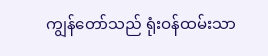ကျွန်တော်သည် ရုံးဝန်ထမ်းသာ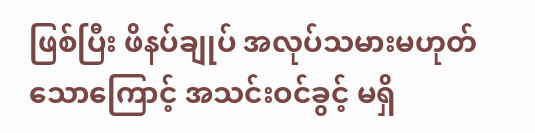ဖြစ်ပြီး ဖိနပ်ချုပ် အလုပ်သမားမဟုတ်သောကြောင့် အသင်းဝင်ခွင့် မရှိ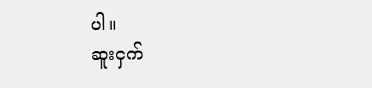ပါ။
ဆူးငှက်